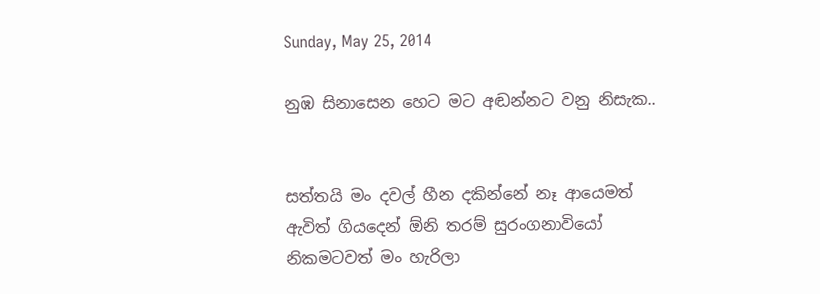Sunday, May 25, 2014

නුඹ සිනාසෙන හෙට මට අඬන්නට වනු නිසැක..


සත්තයි මං දවල් හීන දකින්නේ නෑ ආයෙමත්
ඇවිත් ගියදෙන් ඕනි තරම් සුරංගනාවියෝ
නිකමටවත් මං හැරිලා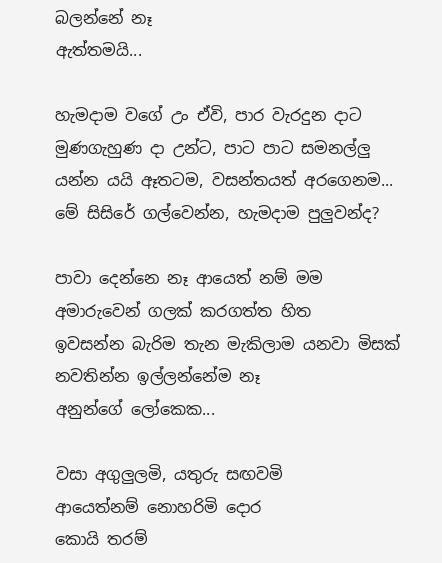බලන්නේ නෑ
ඇත්තමයි...

හැමදාම වගේ උං ඒවි, පාර වැරදුන දාට
මුණගැහුණ දා උන්ට, පාට පාට සමනල්ලු
යන්න යයි ඈතටම, වසන්තයත් අරගෙනම...
මේ සිසිරේ ගල්වෙන්න, හැමදාම පුලුවන්ද?

පාවා දෙන්නෙ නෑ ආයෙත් නම් මම
අමාරුවෙන් ගලක් කරගත්ත හිත
ඉවසන්න බැරිම තැන මැකිලාම යනවා මිසක්
නවතින්න ඉල්ලන්නේම නෑ
අනුන්ගේ ලෝකෙක...

වසා අගුලුලමි, යතුරු සඟවමි
ආයෙත්නම් නොහරිමි දොර
කොයි තරම්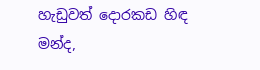හැඩුවත් දොරකඩ හිඳ
මන්ද,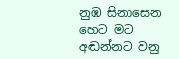නුඹ සිනාසෙන හෙට මට අඬන්නට වනු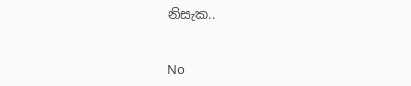නිසැක..


No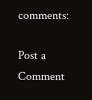comments:

Post a Comment